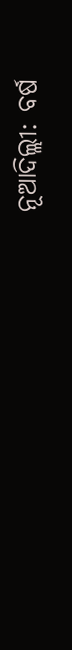ନୂଆଦିଲ୍ଲୀ: ବର୍ଷ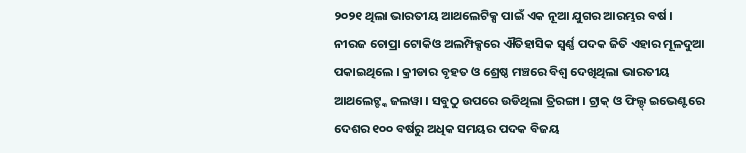୨୦୨୧ ଥିଲା ଭାରତୀୟ ଆଥଲେଟିକ୍ସ ପାଇଁ ଏକ ନୂଆ ଯୁଗର ଆରମ୍ଭର ବର୍ଷ । ନୀରଜ ଚୋପ୍ରା ଟୋକିଓ ଅଲମ୍ପିକ୍ସରେ ଐତିହାସିକ ସ୍ବର୍ଣ୍ଣ ପଦକ ଜିତି ଏହାର ମୂଳଦୁଆ ପକାଇଥିଲେ । କ୍ରୀଡାର ବୃହତ ଓ ଶ୍ରେଷ୍ଠ ମଞ୍ଚରେ ବିଶ୍ବ ଦେଖିଥିଲା ଭାରତୀୟ ଆଥଲେଟ୍ଙ୍କ ଜଲୱା । ସବୁଠୁ ଉପରେ ଉଡିଥିଲା ତ୍ରିରଙ୍ଗା । ଟ୍ରାକ୍ ଓ ଫିଲ୍ଡ୍ ଇଭେଣ୍ଟରେ ଦେଶର ୧୦୦ ବର୍ଷରୁ ଅଧିକ ସମୟର ପଦକ ବିଜୟ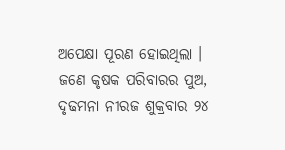ଅପେକ୍ଷା ପୂରଣ ହୋଇଥିଲା ।
ଜଣେ କୃଷକ ପରିବାରର ପୁଅ, ଦୃଢମନା ନୀରଜ ଶୁକ୍ରବାର ୨୪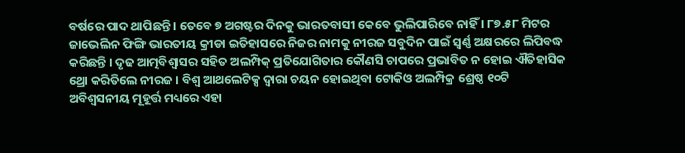ବର୍ଷରେ ପାଦ ଥାପିଛନ୍ତି । ତେବେ ୭ ଅଗଷ୍ଟର ଦିନକୁ ଭାରତବାସୀ କେବେ ଭୁଲିପାରିବେ ନାହିଁ । ୮୭.୫୮ ମିଟର ଜାଭେଲିନ ଫିଙ୍ଗି ଭାରତୀୟ କ୍ରୀଡା ଇତିହାସରେ ନିଜର ନାମକୁ ନୀରଜ ସବୁଦିନ ପାଇଁ ସ୍ବର୍ଣ୍ଣ ଅକ୍ଷରରେ ଲିପିବଦ୍ଧ କରିଛନ୍ତି । ଦୃଢ ଆତ୍ମବିଶ୍ବାସର ସହିତ ଅଲମ୍ପିକ୍ ପ୍ରତିଯୋଗିତାର କୌଣସି ଚାପରେ ପ୍ରଭାବିତ ନ ହୋଇ ଐତିହାସିକ ଥ୍ରୋ କରିତିଲେ ନୀରଜ । ବିଶ୍ବ ଆଥଲେଟିକ୍ସ ଦ୍ବାରା ଚୟନ ହୋଇଥିବା ଟୋକିଓ ଅଲମ୍ପିକ୍ର ଶ୍ରେଷ୍ଠ ୧୦ଟି ଅବିଶ୍ବସନୀୟ ମୂହୂର୍ତ୍ତ ମଧ୍ୟରେ ଏହା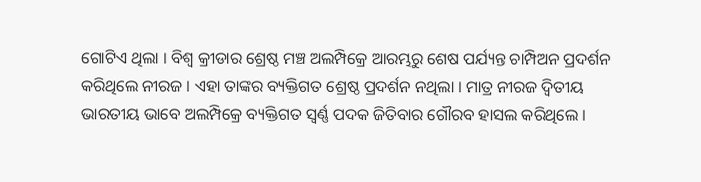ଗୋଟିଏ ଥିଲା । ବିଶ୍ବ କ୍ରୀଡାର ଶ୍ରେଷ୍ଠ ମଞ୍ଚ ଅଲମ୍ପିକ୍ରେ ଆରମ୍ଭରୁ ଶେଷ ପର୍ଯ୍ୟନ୍ତ ଚାମ୍ପିଅନ ପ୍ରଦର୍ଶନ କରିଥିଲେ ନୀରଜ । ଏହା ତାଙ୍କର ବ୍ୟକ୍ତିଗତ ଶ୍ରେଷ୍ଠ ପ୍ରଦର୍ଶନ ନଥିଲା । ମାତ୍ର ନୀରଜ ଦ୍ବିତୀୟ ଭାରତୀୟ ଭାବେ ଅଲମ୍ପିକ୍ରେ ବ୍ୟକ୍ତିଗତ ସ୍ବର୍ଣ୍ଣ ପଦକ ଜିତିବାର ଗୌରବ ହାସଲ କରିଥିଲେ ।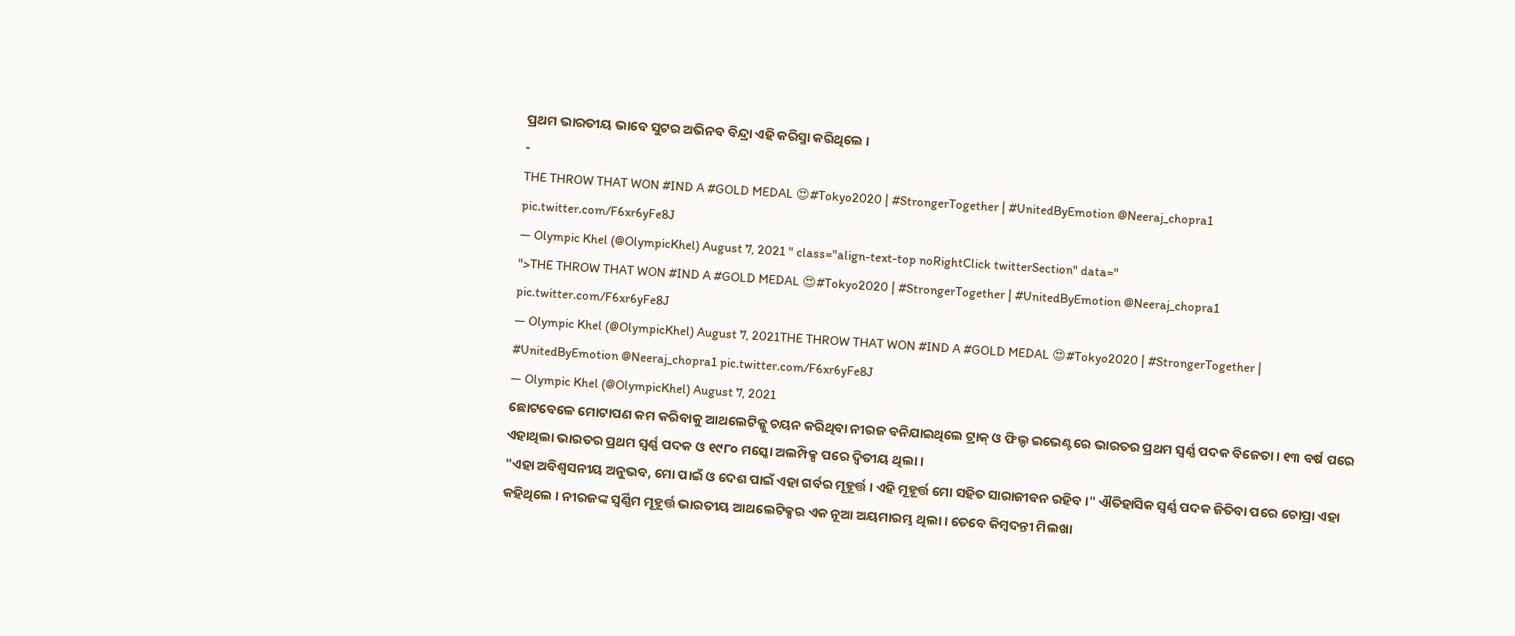ପ୍ରଥମ ଭାରତୀୟ ଭାବେ ସୁଟର ଅଭିନବ ବିନ୍ଦ୍ରା ଏହି କରିସ୍ମା କରିଥିଲେ ।
-
THE THROW THAT WON #IND A #GOLD MEDAL 😍#Tokyo2020 | #StrongerTogether | #UnitedByEmotion @Neeraj_chopra1 pic.twitter.com/F6xr6yFe8J
— Olympic Khel (@OlympicKhel) August 7, 2021 " class="align-text-top noRightClick twitterSection" data="
">THE THROW THAT WON #IND A #GOLD MEDAL 😍#Tokyo2020 | #StrongerTogether | #UnitedByEmotion @Neeraj_chopra1 pic.twitter.com/F6xr6yFe8J
— Olympic Khel (@OlympicKhel) August 7, 2021THE THROW THAT WON #IND A #GOLD MEDAL 😍#Tokyo2020 | #StrongerTogether | #UnitedByEmotion @Neeraj_chopra1 pic.twitter.com/F6xr6yFe8J
— Olympic Khel (@OlympicKhel) August 7, 2021
ଛୋଟବେଳେ ମୋଟାପଣ କମ କରିବାକୁ ଆଥଲେଟିକ୍କୁ ଚୟନ କରିଥିବା ନୀରଜ ବନିଯାଇଥିଲେ ଟ୍ରାକ୍ ଓ ଫିଲ୍ଡ ଇଭେଣ୍ଟରେ ଭାରତର ପ୍ରଥମ ସ୍ବର୍ଣ୍ଣ ପଦକ ବିଜେତା । ୧୩ ବର୍ଷ ପରେ ଏହାଥିଲା ଭାରତର ପ୍ରଥମ ସ୍ବର୍ଣ୍ଣ ପଦକ ଓ ୧୯୮୦ ମସ୍କୋ ଅଲମ୍ପିକ୍ସ ପରେ ଦ୍ବିତୀୟ ଥିଲା ।
"ଏହା ଅବିଶ୍ବସନୀୟ ଅନୁଭବ, ମୋ ପାଇଁ ଓ ଦେଶ ପାଇଁ ଏହା ଗର୍ବର ମୂହୂର୍ତ୍ତ । ଏହି ମୂହୂର୍ତ୍ତ ମୋ ସହିତ ସାରାଜୀବନ ରହିବ ।" ଐତିହାସିକ ସ୍ବର୍ଣ୍ଣ ପଦକ ଜିତିବା ପରେ ଚୋପ୍ରା ଏହା କହିଥିଲେ । ନୀରଜଙ୍କ ସ୍ବର୍ଣ୍ଣିମ ମୂହୂର୍ତ୍ତ ଭାରତୀୟ ଆଥଲେଟିକ୍ସର ଏକ ନୂଆ ଅୟମାରମ୍ଭ ଥିଲା । ତେବେ କିମ୍ବଦନ୍ତୀ ମିଲଖା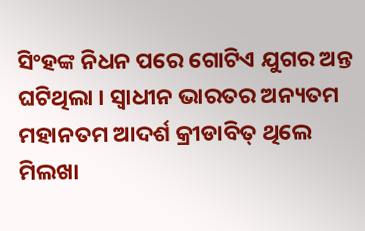ସିଂହଙ୍କ ନିଧନ ପରେ ଗୋଟିଏ ଯୁଗର ଅନ୍ତ ଘଟିଥିଲା । ସ୍ବାଧୀନ ଭାରତର ଅନ୍ୟତମ ମହାନତମ ଆଦର୍ଶ କ୍ରୀଡାବିତ୍ ଥିଲେ ମିଲଖା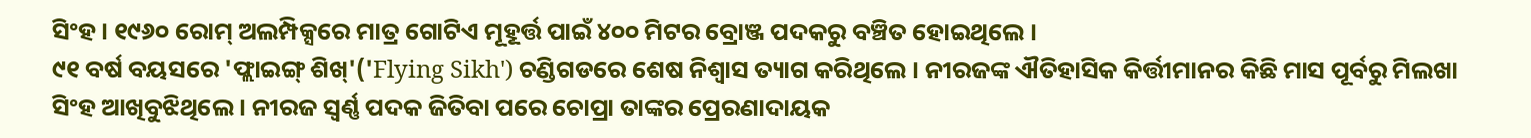ସିଂହ । ୧୯୬୦ ରୋମ୍ ଅଲମ୍ପିକ୍ସରେ ମାତ୍ର ଗୋଟିଏ ମୂହୂର୍ତ୍ତ ପାଇଁ ୪୦୦ ମିଟର ବ୍ରୋଞ୍ଜ ପଦକରୁ ବଞ୍ଚିତ ହୋଇଥିଲେ ।
୯୧ ବର୍ଷ ବୟସରେ 'ଫ୍ଲାଇଙ୍ଗ୍ ଶିଖ୍'('Flying Sikh') ଚଣ୍ଡିଗଡରେ ଶେଷ ନିଶ୍ବାସ ତ୍ୟାଗ କରିଥିଲେ । ନୀରଜଙ୍କ ଐତିହାସିକ କିର୍ତ୍ତୀମାନର କିଛି ମାସ ପୂର୍ବରୁ ମିଲଖା ସିଂହ ଆଖିବୁଝିଥିଲେ । ନୀରଜ ସ୍ବର୍ଣ୍ଣ ପଦକ ଜିତିବା ପରେ ଚୋପ୍ରା ତାଙ୍କର ପ୍ରେରଣାଦାୟକ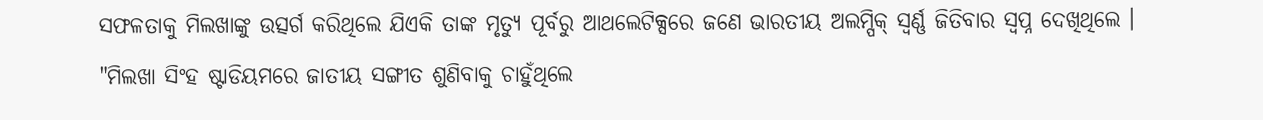ସଫଳତାକୁ ମିଲଖାଙ୍କୁ ଉତ୍ସର୍ଗ କରିଥିଲେ ଯିଏକି ତାଙ୍କ ମୃତ୍ୟୁ ପୂର୍ବରୁ ଆଥଲେଟିକ୍ସରେ ଜଣେ ଭାରତୀୟ ଅଲମ୍ପିକ୍ ସ୍ବର୍ଣ୍ଣ ଜିତିବାର ସ୍ବପ୍ନ ଦେଖିଥିଲେ ।
"ମିଲଖା ସିଂହ ଷ୍ଟାଡିୟମରେ ଜାତୀୟ ସଙ୍ଗୀତ ଶୁଣିବାକୁ ଚାହୁଁଥିଲେ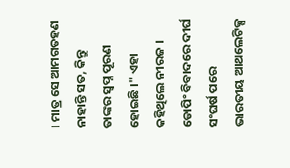। ମାତ୍ର ସେ ଆମଗତହଣ ନାହାନ୍ତି ସତ, କିନ୍ତୁ ତାଙ୍କର ସ୍ବପ୍ନ ପୂରଣ ହୋଇଛି ।" ଏହା କହିଥିଲେ ନୀରଜ । ଡୋପିଂ ବିବାଦରେ ଦୀର୍ଘ ସଂଘର୍ଷ ପରେ ଭାରତୀୟ ଆଥଲେଟିକ୍ସ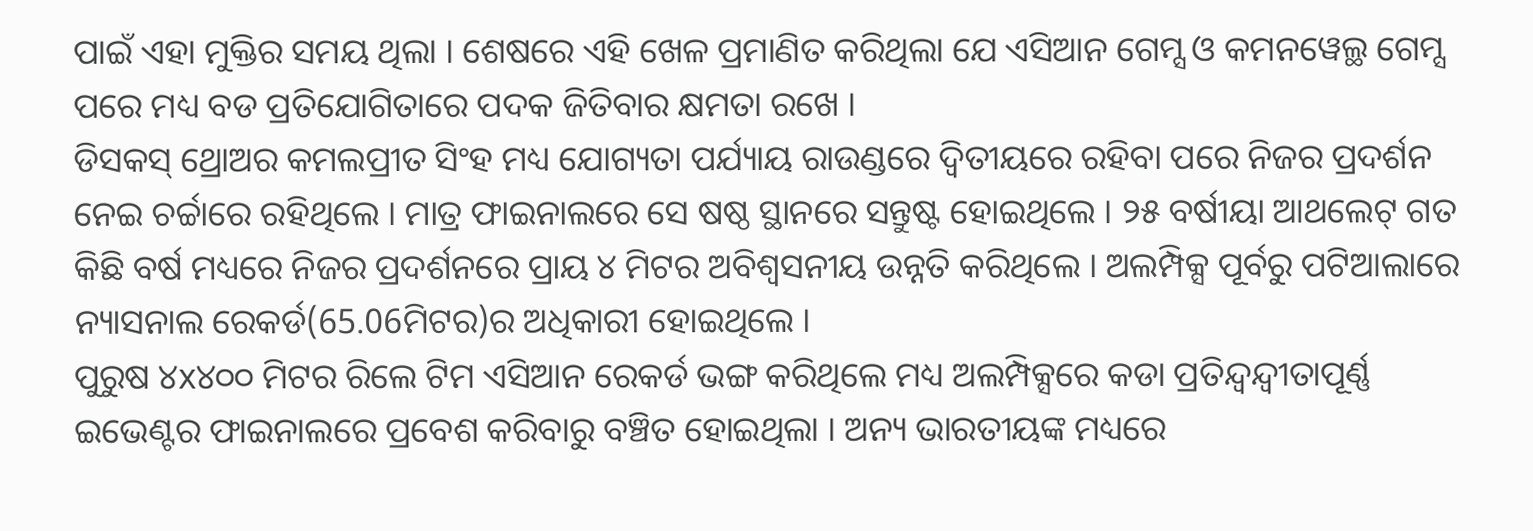ପାଇଁ ଏହା ମୁକ୍ତିର ସମୟ ଥିଲା । ଶେଷରେ ଏହି ଖେଳ ପ୍ରମାଣିତ କରିଥିଲା ଯେ ଏସିଆନ ଗେମ୍ସ ଓ କମନୱେଲ୍ଥ ଗେମ୍ସ ପରେ ମଧ୍ୟ ବଡ ପ୍ରତିଯୋଗିତାରେ ପଦକ ଜିତିବାର କ୍ଷମତା ରଖେ ।
ଡିସକସ୍ ଥ୍ରୋଅର କମଲପ୍ରୀତ ସିଂହ ମଧ୍ୟ ଯୋଗ୍ୟତା ପର୍ଯ୍ୟାୟ ରାଉଣ୍ଡରେ ଦ୍ବିତୀୟରେ ରହିବା ପରେ ନିଜର ପ୍ରଦର୍ଶନ ନେଇ ଚର୍ଚ୍ଚାରେ ରହିଥିଲେ । ମାତ୍ର ଫାଇନାଲରେ ସେ ଷଷ୍ଠ ସ୍ଥାନରେ ସନ୍ତୁଷ୍ଟ ହୋଇଥିଲେ । ୨୫ ବର୍ଷୀୟା ଆଥଲେଟ୍ ଗତ କିଛି ବର୍ଷ ମଧ୍ୟରେ ନିଜର ପ୍ରଦର୍ଶନରେ ପ୍ରାୟ ୪ ମିଟର ଅବିଶ୍ବସନୀୟ ଉନ୍ନତି କରିଥିଲେ । ଅଲମ୍ପିକ୍ସ ପୂର୍ବରୁ ପଟିଆଲାରେ ନ୍ୟାସନାଲ ରେକର୍ଡ(65.06ମିଟର)ର ଅଧିକାରୀ ହୋଇଥିଲେ ।
ପୁରୁଷ ୪x୪୦୦ ମିଟର ରିଲେ ଟିମ ଏସିଆନ ରେକର୍ଡ ଭଙ୍ଗ କରିଥିଲେ ମଧ୍ୟ ଅଲମ୍ପିକ୍ସରେ କଡା ପ୍ରତିନ୍ଦ୍ବନ୍ଦ୍ବୀତାପୂର୍ଣ୍ଣ ଇଭେଣ୍ଟର ଫାଇନାଲରେ ପ୍ରବେଶ କରିବାରୁ ବଞ୍ଚିତ ହୋଇଥିଲା । ଅନ୍ୟ ଭାରତୀୟଙ୍କ ମଧ୍ୟରେ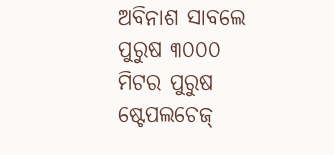ଅବିନାଶ ସାବଲେ ପୁରୁଷ ୩୦୦୦ ମିଟର ପୁରୁଷ ଷ୍ଟେପଲଚେଜ୍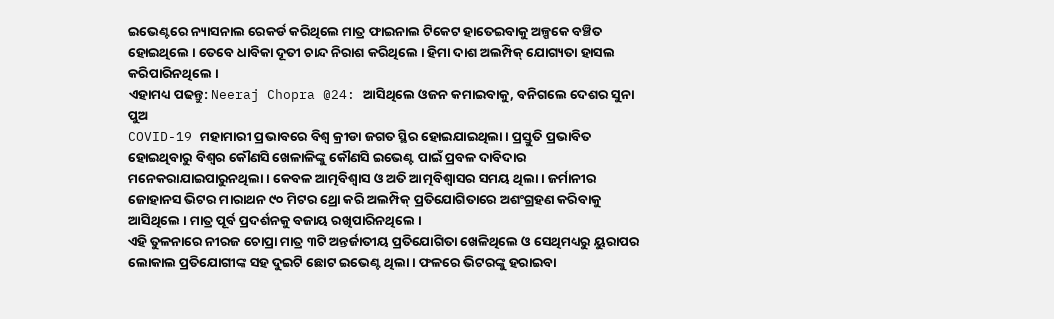ଇଭେଣ୍ଟରେ ନ୍ୟାସନାଲ ରେକର୍ଡ କରିଥିଲେ ମାତ୍ର ଫାଇନାଲ ଟିକେଟ ହାତେଇବାକୁ ଅଳ୍ପକେ ବଞ୍ଚିତ ହୋଇଥିଲେ । ତେବେ ଧାବିକା ଦୂତୀ ଚାନ୍ଦ ନିରାଶ କରିଥିଲେ । ହିମା ଦାଶ ଅଲମ୍ପିକ୍ ଯୋଗ୍ୟତା ହାସଲ କରିପାରିନଥିଲେ ।
ଏହାମଧ୍ୟ ପଢନ୍ତୁ: Neeraj Chopra @24: ଆସିଥିଲେ ଓଜନ କମାଇବାକୁ, ବନିଗଲେ ଦେଶର ସୁନା ପୁଅ
COVID-19 ମହାମାରୀ ପ୍ରଭାବରେ ବିଶ୍ବ କ୍ରୀଡା ଜଗତ ସ୍ଥିର ହୋଇଯାଇଥିଲା । ପ୍ରସ୍ତୁତି ପ୍ରଭାବିତ ହୋଇଥିବାରୁ ବିଶ୍ବର କୌଣସି ଖେଳାଳିଙ୍କୁ କୌଣସି ଇଭେଣ୍ଟ ପାଇଁ ପ୍ରବଳ ଦାବିଦାର ମନେକରାଯାଇପାରୁନଥିଲା । କେବଳ ଆତ୍ମବିଶ୍ବାସ ଓ ଅତି ଆତ୍ମବିଶ୍ବାସର ସମୟ ଥିଲା । ଜର୍ମାନୀର ଜୋହାନସ ଭିଟର ମାରାଥନ ୯୦ ମିଟର ଥ୍ରୋ କରି ଅଲମ୍ପିକ୍ ପ୍ରତିଯୋଗିତାରେ ଅଶଂଗ୍ରହଣ କରିବାକୁ ଆସିଥିଲେ । ମାତ୍ର ପୂର୍ବ ପ୍ରଦର୍ଶନକୁ ବଜାୟ ରଖିପାରିନଥିଲେ ।
ଏହି ତୁଳନାରେ ନୀରଜ ଚୋପ୍ରା ମାତ୍ର ୩ଟି ଅନ୍ତର୍ଜାତୀୟ ପ୍ରତିଯୋଗିତା ଖେଳିଥିଲେ ଓ ସେଥିମଧ୍ୟରୁ ୟୁରାପର ଲୋକାଲ ପ୍ରତିଯୋଗୀଙ୍କ ସହ ଦୁଇଟି ଛୋଟ ଇଭେଣ୍ଟ ଥିଲା । ଫଳରେ ଭିଟରଙ୍କୁ ହରାଇବା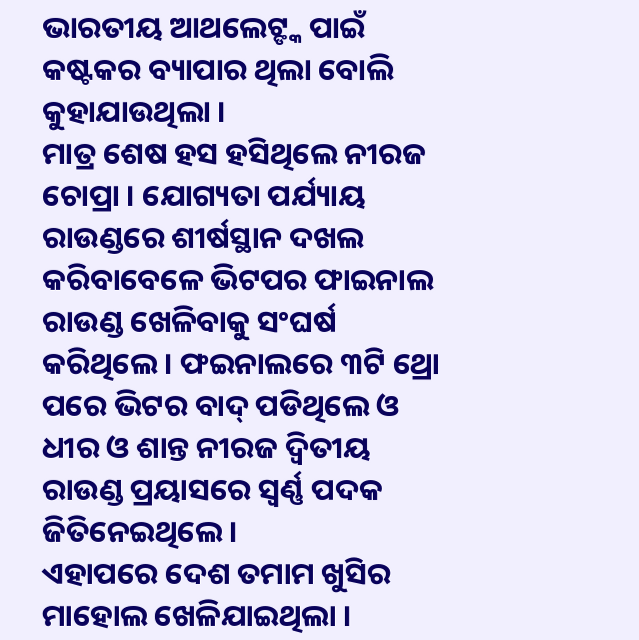ଭାରତୀୟ ଆଥଲେଟ୍ଙ୍କ ପାଇଁ କଷ୍ଟକର ବ୍ୟାପାର ଥିଲା ବୋଲି କୁହାଯାଉଥିଲା ।
ମାତ୍ର ଶେଷ ହସ ହସିଥିଲେ ନୀରଜ ଚୋପ୍ରା । ଯୋଗ୍ୟତା ପର୍ଯ୍ୟାୟ ରାଉଣ୍ଡରେ ଶୀର୍ଷସ୍ଥାନ ଦଖଲ କରିବାବେଳେ ଭିଟପର ଫାଇନାଲ ରାଉଣ୍ଡ ଖେଳିବାକୁ ସଂଘର୍ଷ କରିଥିଲେ । ଫଇନାଲରେ ୩ଟି ଥ୍ରୋ ପରେ ଭିଟର ବାଦ୍ ପଡିଥିଲେ ଓ ଧୀର ଓ ଶାନ୍ତ ନୀରଜ ଦ୍ବିତୀୟ ରାଉଣ୍ଡ ପ୍ରୟାସରେ ସ୍ବର୍ଣ୍ଣ ପଦକ ଜିତିନେଇଥିଲେ ।
ଏହାପରେ ଦେଶ ତମାମ ଖୁସିର ମାହୋଲ ଖେଳିଯାଇଥିଲା ।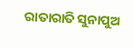ରାତାରାତି ସୁନାପୁଅ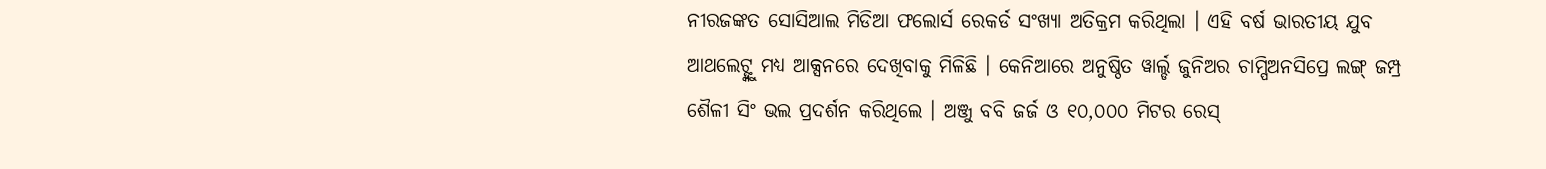ନୀରଜଙ୍କତ ସୋସିଆଲ ମିଡିଆ ଫଲୋର୍ସ ରେକର୍ଡ ସଂଖ୍ୟା ଅତିକ୍ରମ କରିଥିଲା । ଏହି ବର୍ଷ ଭାରତୀୟ ଯୁବ ଆଥଲେଟ୍ଙ୍କୁ ମଧ୍ୟ ଆକ୍ସନରେ ଦେଖିବାକୁ ମିଳିଛି । କେନିଆରେ ଅନୁଷ୍ଠିତ ୱାର୍ଲ୍ଡ ଜୁନିଅର ଚାମ୍ପିଅନସିପ୍ରେ ଲଙ୍ଗ୍ ଜମ୍ପ୍ର ଶୈଳୀ ସିଂ ଭଲ ପ୍ରଦର୍ଶନ କରିଥିଲେ । ଅଞ୍ଜୁ ବବି ଜର୍ଜ ଓ ୧୦,୦୦୦ ମିଟର ରେସ୍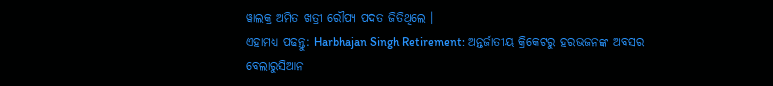ୱାଲକ୍ର ଅମିତ ଖତ୍ରୀ ରୌପ୍ୟ ପଦତ ଜିତିଥିଲେ ।
ଏହାମଧ୍ୟ ପଢନ୍ତୁ: Harbhajan Singh Retirement: ଅନ୍ତର୍ଜାତୀୟ କ୍ରିକେଟରୁ ହରଭଜନଙ୍କ ଅବସର
ବେଲାରୁସିଆନ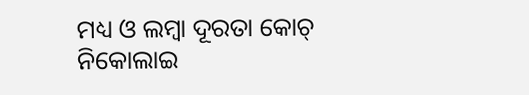ମଧ୍ୟ ଓ ଲମ୍ବା ଦୂରତା କୋଚ୍ ନିକୋଲାଇ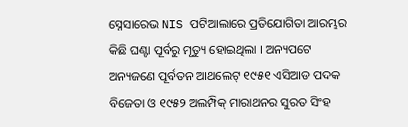ସ୍ନେସାରେଭ NIS ପଟିଆଲାରେ ପ୍ରତିଯୋଗିତା ଆରମ୍ଭର କିଛି ଘଣ୍ଟା ପୂର୍ବରୁ ମୃତ୍ୟୁ ହୋଇଥିଲା । ଅନ୍ୟପଟେ ଅନ୍ୟଜଣେ ପୂର୍ବତନ ଆଥଲେଟ୍ ୧୯୫୧ ଏସିଆଡ ପଦକ ବିଜେତା ଓ ୧୯୫୨ ଅଲମ୍ପିକ୍ ମାରାଥନର ସୁରତ ସିଂହ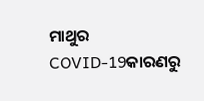ମାଥୁର COVID-19କାରଣରୁ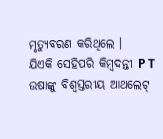ମୃତ୍ୟୁବରଣ କରିଥିଲେ ।
ଯିଏକି ସେହିପରି କିମ୍ବଦନ୍ତୀ P T ଉଷାଙ୍କୁ ବିଶ୍ବସ୍ତରୀୟ ଆଥଲେଟ୍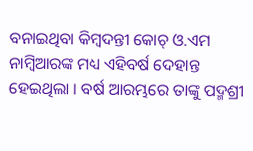ବନାଇଥିବା କିମ୍ବଦନ୍ତୀ କୋଚ୍ ଓ.ଏମ ନାମ୍ବିଆରଙ୍କ ମଧ୍ୟ ଏହିବର୍ଷ ଦେହାନ୍ତ ହେଇଥିଲା । ବର୍ଷ ଆରମ୍ଭରେ ତାଙ୍କୁ ପଦ୍ମଶ୍ରୀ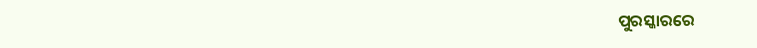ପୁରସ୍କାରରେ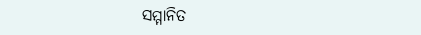ସମ୍ମାନିତ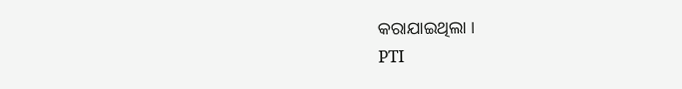କରାଯାଇଥିଲା ।
PTI